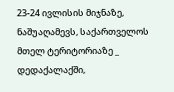23-24 ივლისის მიჯნაზე, ნაშუაღამევს, საქართველოს მთელ ტერიტორიაზე _ დედაქალაქში,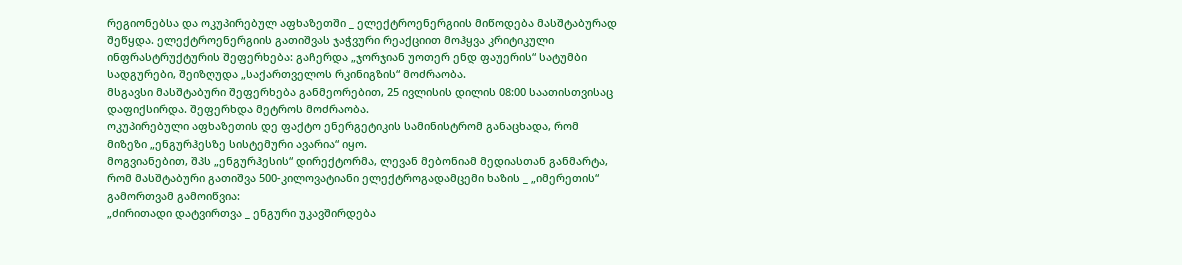რეგიონებსა და ოკუპირებულ აფხაზეთში _ ელექტროენერგიის მიწოდება მასშტაბურად შეწყდა. ელექტროენერგიის გათიშვას ჯაჭვური რეაქციით მოჰყვა კრიტიკული ინფრასტრუქტურის შეფერხება: გაჩერდა „ჯორჯიან უოთერ ენდ ფაუერის“ სატუმბი სადგურები, შეიზღუდა „საქართველოს რკინიგზის“ მოძრაობა.
მსგავსი მასშტაბური შეფერხება განმეორებით, 25 ივლისის დილის 08:00 საათისთვისაც დაფიქსირდა. შეფერხდა მეტროს მოძრაობა.
ოკუპირებული აფხაზეთის დე ფაქტო ენერგეტიკის სამინისტრომ განაცხადა, რომ მიზეზი „ენგურჰესზე სისტემური ავარია“ იყო.
მოგვიანებით, შპს „ენგურჰესის“ დირექტორმა, ლევან მებონიამ მედიასთან განმარტა, რომ მასშტაბური გათიშვა 500-კილოვატიანი ელექტროგადამცემი ხაზის _ „იმერეთის“ გამორთვამ გამოიწვია:
„ძირითადი დატვირთვა _ ენგური უკავშირდება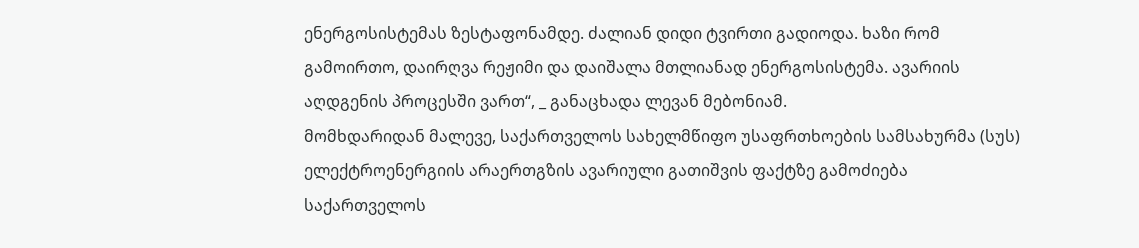ენერგოსისტემას ზესტაფონამდე. ძალიან დიდი ტვირთი გადიოდა. ხაზი რომ გამოირთო, დაირღვა რეჟიმი და დაიშალა მთლიანად ენერგოსისტემა. ავარიის აღდგენის პროცესში ვართ“, _ განაცხადა ლევან მებონიამ.
მომხდარიდან მალევე, საქართველოს სახელმწიფო უსაფრთხოების სამსახურმა (სუს) ელექტროენერგიის არაერთგზის ავარიული გათიშვის ფაქტზე გამოძიება საქართველოს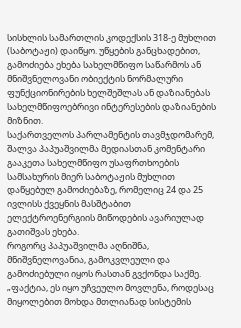სისხლის სამართლის კოდექსის 318-ე მუხლით (საბოტაჟი) დაიწყო. უწყების განცხადებით, გამოძიება ეხება სახელმწიფო საწარმოს ან მნიშვნელოვანი ობიექტის ნორმალური ფუნქციონირების ხელშეშლას ან დაზიანებას სახელმწიფოებრივი ინტერესების დაზიანების მიზნით.
საქართველოს პარლამენტის თავმჯდომარემ, შალვა პაპუაშვილმა მედიასთან კომენტარი გააკეთა სახელმწიფო უსაფრთხოების სამსახურის მიერ საბოტაჟის მუხლით დაწყებულ გამოძიებაზე, რომელიც 24 და 25 ივლისს ქვეყნის მასშტაბით ელექტროენერგიის მიწოდების ავარიულად გათიშვას ეხება.
როგორც პაპუაშვილმა აღნიშნა, მნიშვნელოვანია, გამოკვლეული და გამოძიებული იყოს რასთან გვქონდა საქმე.
„ფაქტია, ეს იყო უჩვეულო მოვლენა, როდესაც მიყოლებით მოხდა მთლიანად სისტემის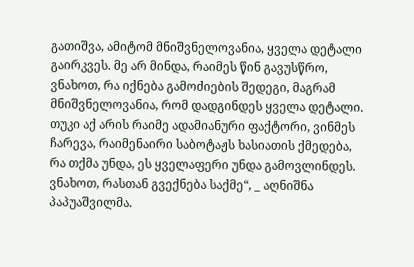გათიშვა, ამიტომ მნიშვნელოვანია, ყველა დეტალი გაირკვეს. მე არ მინდა, რაიმეს წინ გავუსწრო, ვნახოთ, რა იქნება გამოძიების შედეგი, მაგრამ მნიშვნელოვანია, რომ დადგინდეს ყველა დეტალი. თუკი აქ არის რაიმე ადამიანური ფაქტორი, ვინმეს ჩარევა, რაიმენაირი საბოტაჟს ხასიათის ქმედება, რა თქმა უნდა, ეს ყველაფერი უნდა გამოვლინდეს. ვნახოთ, რასთან გვექნება საქმე“, _ აღნიშნა პაპუაშვილმა.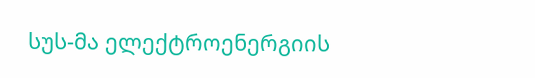სუს-მა ელექტროენერგიის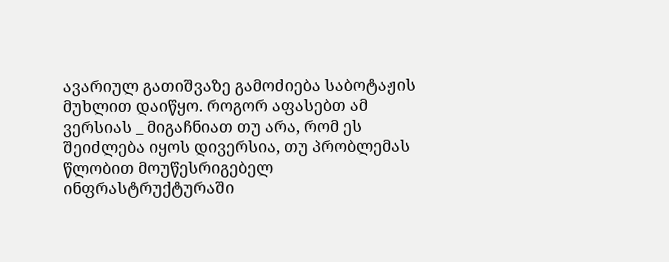ავარიულ გათიშვაზე გამოძიება საბოტაჟის მუხლით დაიწყო. როგორ აფასებთ ამ ვერსიას _ მიგაჩნიათ თუ არა, რომ ეს შეიძლება იყოს დივერსია, თუ პრობლემას წლობით მოუწესრიგებელ ინფრასტრუქტურაში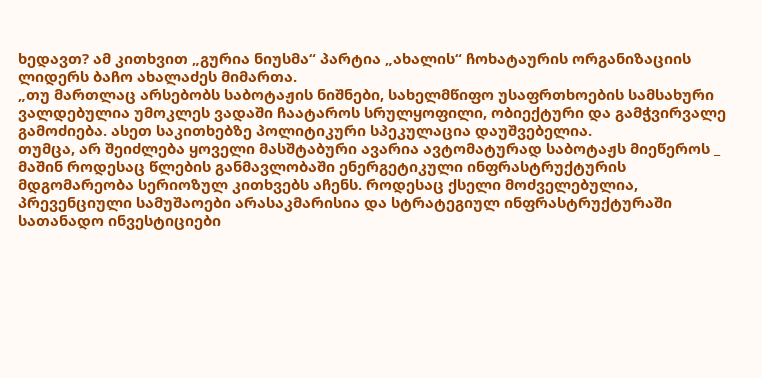ხედავთ? ამ კითხვით „გურია ნიუსმა“ პარტია „ახალის“ ჩოხატაურის ორგანიზაციის ლიდერს ბაჩო ახალაძეს მიმართა.
„თუ მართლაც არსებობს საბოტაჟის ნიშნები, სახელმწიფო უსაფრთხოების სამსახური ვალდებულია უმოკლეს ვადაში ჩაატაროს სრულყოფილი, ობიექტური და გამჭვირვალე გამოძიება. ასეთ საკითხებზე პოლიტიკური სპეკულაცია დაუშვებელია.
თუმცა, არ შეიძლება ყოველი მასშტაბური ავარია ავტომატურად საბოტაჟს მიეწეროს _ მაშინ როდესაც წლების განმავლობაში ენერგეტიკული ინფრასტრუქტურის მდგომარეობა სერიოზულ კითხვებს აჩენს. როდესაც ქსელი მოძველებულია, პრევენციული სამუშაოები არასაკმარისია და სტრატეგიულ ინფრასტრუქტურაში სათანადო ინვესტიციები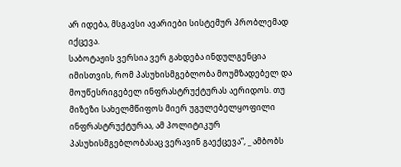არ იდება, მსგავსი ავარიები სისტემურ პრობლემად იქცევა.
საბოტაჟის ვერსია ვერ გახდება ინდულგენცია იმისთვის, რომ პასუხისმგებლობა მოუმზადებელ და მოუწესრიგებელ ინფრასტრუქტურას აერიდოს. თუ მიზეზი სახელმწიფოს მიერ უგულებელყოფილი ინფრასტრუქტურაა, ამ პოლიტიკურ პასუხისმგებლობასაც ვერავინ გაექცევა“, _ ამბობს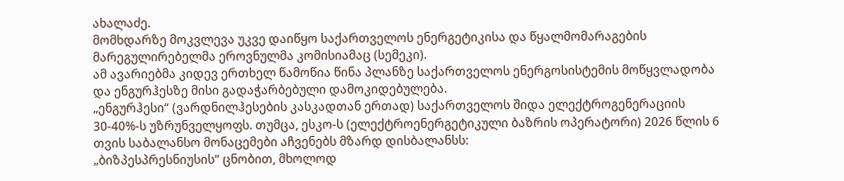ახალაძე.
მომხდარზე მოკვლევა უკვე დაიწყო საქართველოს ენერგეტიკისა და წყალმომარაგების მარეგულირებელმა ეროვნულმა კომისიამაც (სემეკი).
ამ ავარიებმა კიდევ ერთხელ წამოწია წინა პლანზე საქართველოს ენერგოსისტემის მოწყვლადობა და ენგურჰესზე მისი გადაჭარბებული დამოკიდებულება.
„ენგურჰესი“ (ვარდნილჰესების კასკადთან ერთად) საქართველოს შიდა ელექტროგენერაციის 30-40%-ს უზრუნველყოფს. თუმცა, ესკო-ს (ელექტროენერგეტიკული ბაზრის ოპერატორი) 2026 წლის 6 თვის საბალანსო მონაცემები აჩვენებს მზარდ დისბალანსს:
„ბიზპესპრესნიუსის“ ცნობით, მხოლოდ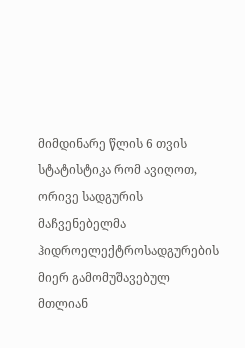მიმდინარე წლის 6 თვის სტატისტიკა რომ ავიღოთ, ორივე სადგურის მაჩვენებელმა ჰიდროელექტროსადგურების მიერ გამომუშავებულ მთლიან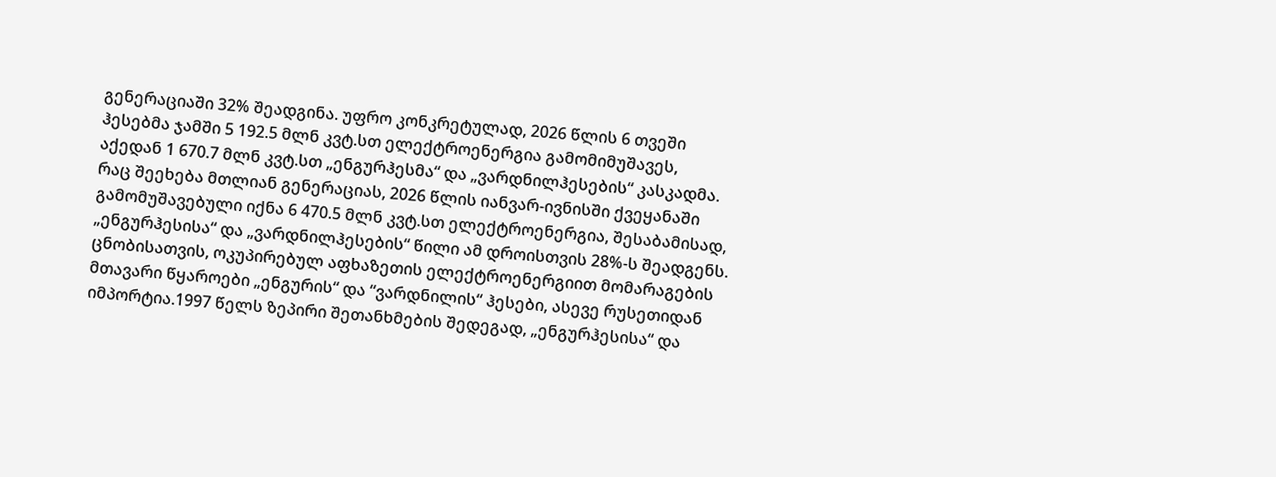გენერაციაში 32% შეადგინა. უფრო კონკრეტულად, 2026 წლის 6 თვეში ჰესებმა ჯამში 5 192.5 მლნ კვტ.სთ ელექტროენერგია გამომიმუშავეს, აქედან 1 670.7 მლნ კვტ.სთ „ენგურჰესმა“ და „ვარდნილჰესების“ კასკადმა. რაც შეეხება მთლიან გენერაციას, 2026 წლის იანვარ-ივნისში ქვეყანაში გამომუშავებული იქნა 6 470.5 მლნ კვტ.სთ ელექტროენერგია, შესაბამისად, „ენგურჰესისა“ და „ვარდნილჰესების“ წილი ამ დროისთვის 28%-ს შეადგენს.
ცნობისათვის, ოკუპირებულ აფხაზეთის ელექტროენერგიით მომარაგების მთავარი წყაროები „ენგურის“ და “ვარდნილის“ ჰესები, ასევე რუსეთიდან იმპორტია.1997 წელს ზეპირი შეთანხმების შედეგად, „ენგურჰესისა“ და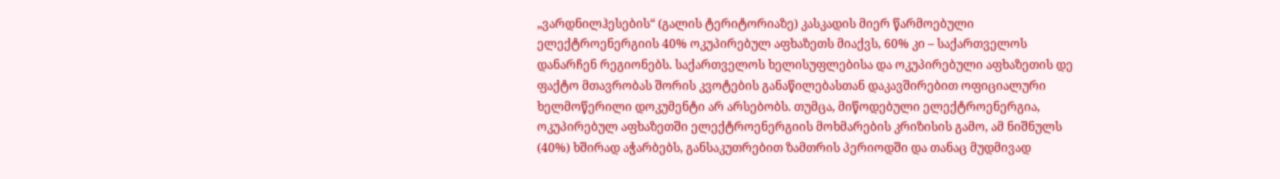„ვარდნილჰესების“ (გალის ტერიტორიაზე) კასკადის მიერ წარმოებული ელექტროენერგიის 40% ოკუპირებულ აფხაზეთს მიაქვს, 60% კი – საქართველოს დანარჩენ რეგიონებს. საქართველოს ხელისუფლებისა და ოკუპირებული აფხაზეთის დე ფაქტო მთავრობას შორის კვოტების განაწილებასთან დაკავშირებით ოფიციალური ხელმოწერილი დოკუმენტი არ არსებობს. თუმცა, მიწოდებული ელექტროენერგია, ოკუპირებულ აფხაზეთში ელექტროენერგიის მოხმარების კრიზისის გამო, ამ ნიშნულს (40%) ხშირად აჭარბებს, განსაკუთრებით ზამთრის პერიოდში და თანაც მუდმივად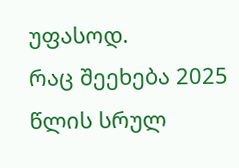უფასოდ.
რაც შეეხება 2025 წლის სრულ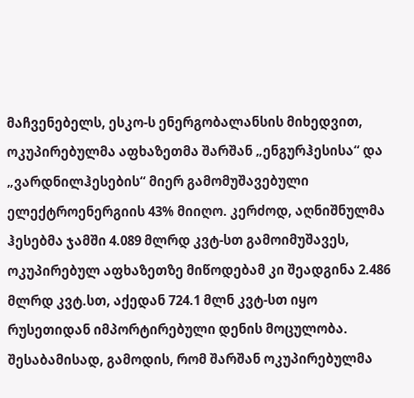მაჩვენებელს, ესკო-ს ენერგობალანსის მიხედვით, ოკუპირებულმა აფხაზეთმა შარშან „ენგურჰესისა“ და „ვარდნილჰესების“ მიერ გამომუშავებული ელექტროენერგიის 43% მიიღო. კერძოდ, აღნიშნულმა ჰესებმა ჯამში 4.089 მლრდ კვტ-სთ გამოიმუშავეს, ოკუპირებულ აფხაზეთზე მიწოდებამ კი შეადგინა 2.486 მლრდ კვტ.სთ, აქედან 724.1 მლნ კვტ-სთ იყო რუსეთიდან იმპორტირებული დენის მოცულობა. შესაბამისად, გამოდის, რომ შარშან ოკუპირებულმა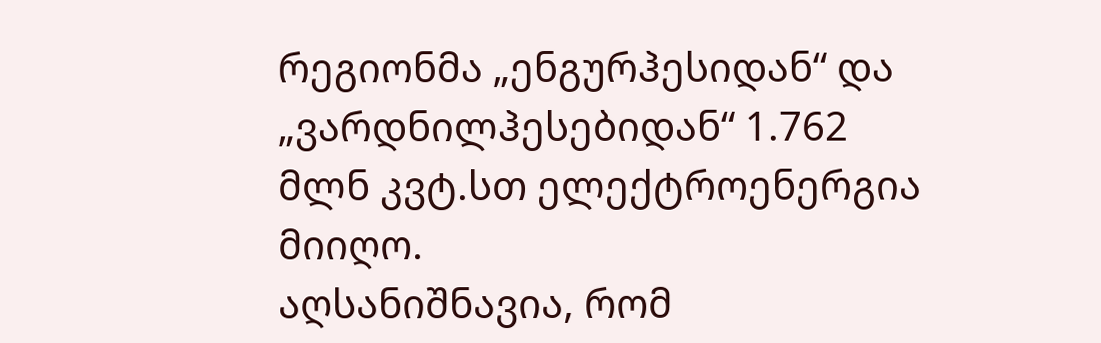რეგიონმა „ენგურჰესიდან“ და „ვარდნილჰესებიდან“ 1.762 მლნ კვტ.სთ ელექტროენერგია მიიღო.
აღსანიშნავია, რომ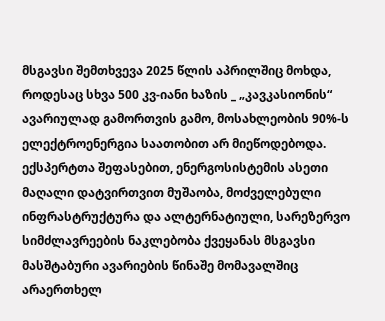მსგავსი შემთხვევა 2025 წლის აპრილშიც მოხდა, როდესაც სხვა 500 კვ-იანი ხაზის _ „კავკასიონის“ ავარიულად გამორთვის გამო, მოსახლეობის 90%-ს ელექტროენერგია საათობით არ მიეწოდებოდა.
ექსპერტთა შეფასებით, ენერგოსისტემის ასეთი მაღალი დატვირთვით მუშაობა, მოძველებული ინფრასტრუქტურა და ალტერნატიული, სარეზერვო სიმძლავრეების ნაკლებობა ქვეყანას მსგავსი მასშტაბური ავარიების წინაშე მომავალშიც არაერთხელ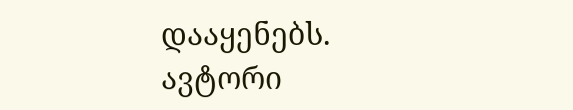დააყენებს.
ავტორი